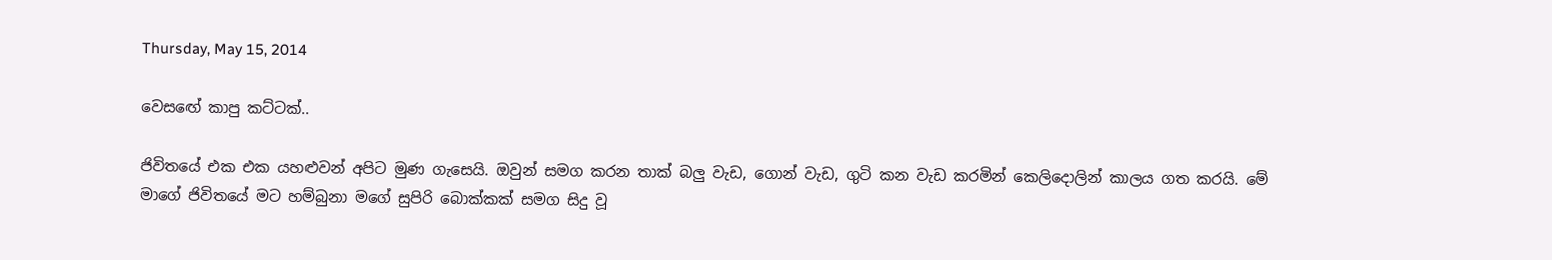Thursday, May 15, 2014

වෙසඟේ කාපු කට්ටක්..

ජිවිතයේ එක එක යහළුවන් අපිට මුණ ගැසෙයි. ඔවුන් සමග කරන තාක් බලු වැඩ, ගොන් වැඩ, ගුටි කන වැඩ කරමින් කෙලිදොලින් කාලය ගත කරයි. මේ මාගේ ජිවිතයේ මට හම්බුනා මගේ සුපිරි බොක්කක් සමග සිදු වූ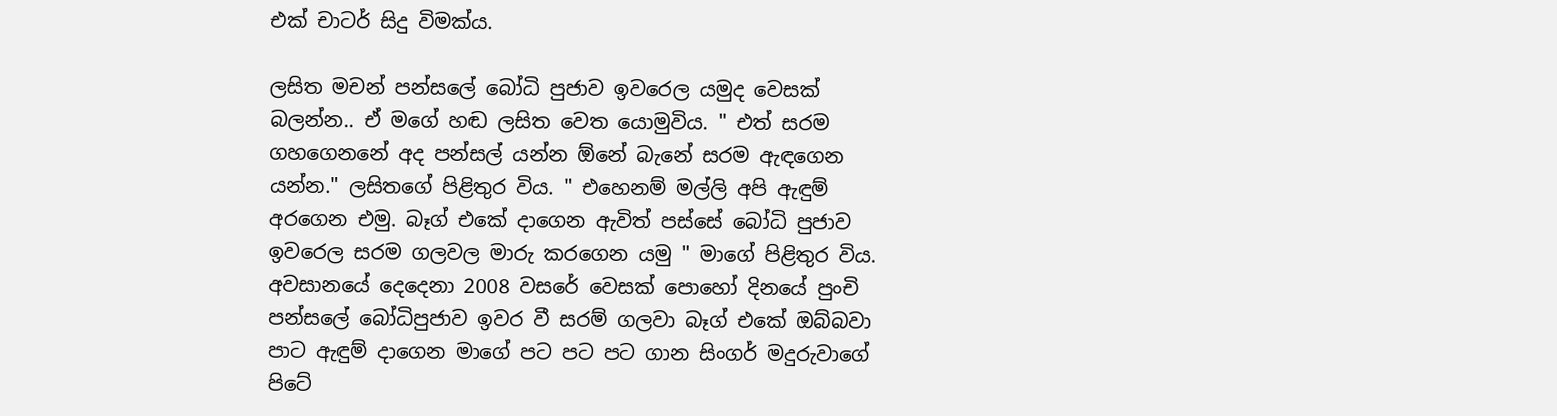එක් චාටර් සිදු විමක්ය.

ලසිත මචන් පන්සලේ බෝධි පුජාව ඉවරෙල යමුද වෙසක් බලන්න.. ඒ මගේ හඬ ලසිත වෙත යොමුවිය. " එත් සරම ගහගෙනනේ අද පන්සල් යන්න ඕනේ බැනේ සරම ඇඳගෙන යන්න." ලසිතගේ පිළිතුර විය. " එහෙනම් මල්ලි අපි ඇඳුම් අරගෙන එමු. බෑග් එකේ දාගෙන ඇවිත් පස්සේ බෝධි පුජාව ඉවරෙල සරම ගලවල මාරු කරගෙන යමු " මාගේ පිළිතුර විය. අවසානයේ දෙදෙනා 2008 වසරේ වෙසක් පොහෝ දිනයේ පුංචි පන්සලේ බෝධිපුජාව ඉවර වී සරම් ගලවා බෑග් එකේ ඔබ්බවා පාට ඇඳුම් දාගෙන මාගේ පට පට පට ගාන සිංගර් මදුරුවාගේ පිටේ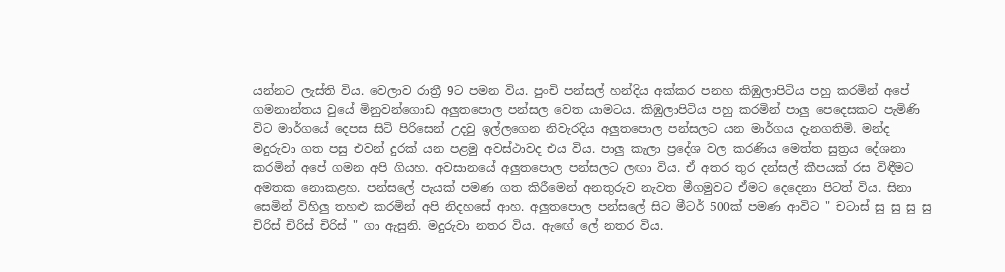යන්නට ලැස්ති විය. වෙලාව රාත්‍රී 9ට පමන විය. පුංචි පන්සල් හන්දිය අක්කර පනහ කිඹුලාපිටිය පහු කරමින් අපේ ගමනාන්තය වුයේ මිනුවන්ගොඩ අලුතපොල පන්සල වෙත යාමටය. කිඹුලාපිටිය පහු කරමින් පාලු පෙදෙසකට පැමිණි විට මාර්ගයේ දෙපස සිටි පිරිසෙන් උදවු ඉල්ලගෙන නිවැරදිය අලුතපොල පන්සලට යන මාර්ගය දැනගතිමි. මන්ද මදුරුවා ගත පසු එවන් දුරක් යන පළමු අවස්ථාවද එය විය. පාලු කැලා ප්‍රදේශ වල කරණිය මෙත්ත සුත්‍රය දේශනා කරමින් අපේ ගමන අපි ගියහ. අවසානයේ අලුතපොල පන්සලට ලඟා විය. ඒ අතර තුර දන්සල් කීපයක් රස විඳීමට අමතක නොකළහ. පන්සලේ පැයක් පමණ ගත කිරීමෙන් අනතුරුව නැවත මීගමුවට ඒමට දෙදෙනා පිටත් විය. සිනා සෙමින් විහිලු තහළු කරමින් අපි නිදහසේ ආහ. අලුතපොල පන්සලේ සිට මීටර් 500ක් පමණ ආවිට " චටාස් සු සු සු සු චිරිස් චිරිස් චිරිස් " ගා ඇසුනි. මදුරුවා නතර විය. ඇඟේ ලේ නතර විය.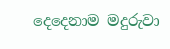දෙදෙනාම මදුරුවා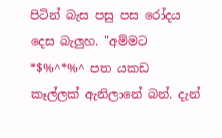පිටින් බැස පසු පස රෝදය දෙස බැලුහ. "අම්මට *$%^*%^ පත යකඩ කෑල්ලක් ඇනිලානේ බන්. දැන්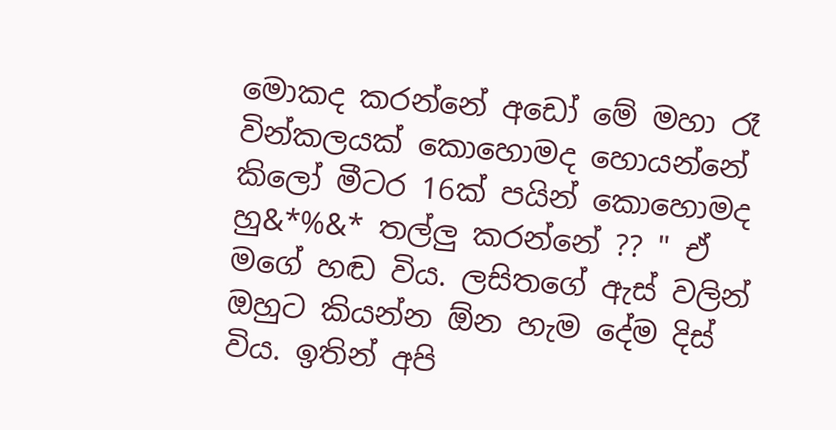මොකද කරන්නේ අඩෝ මේ මහා රෑ වින්කලයක් කොහොමද හොයන්නේ කිලෝ මීටර 16ක් පයින් කොහොමද හු&*%&* තල්ලු කරන්නේ ?? " ඒ මගේ හඬ විය. ලසිතගේ ඇස් වලින් ඔහුට කියන්න ඕන හැම දේම දිස් විය. ඉතින් අපි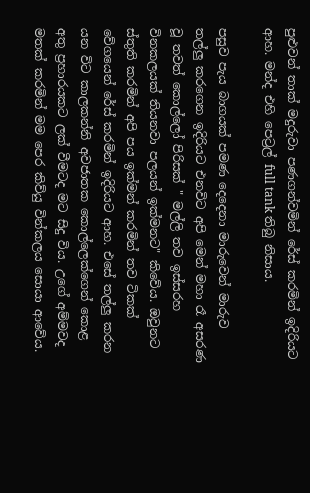පුළුවන් තාක් මදුරුවා පණගන්වමින් රේස් කරමින් ඉදිරියට ආහ. මන්ද එහි පෙට්‍රල් full tank තිබු නිසාය.

පසුව පැය බාගයක් පමණ දෙදෙනා මාරුවෙන් මාරුව තල්ලු කරගෙන ඉදිරියට එනවිට අපි මෙන් මහා රෑ අසරණ වූ තවත් කොල්ලෝ පිරිසක් " මල්ලි තව ඉස්සරහ විනකලයක් තියනවා පලයන් ඉක්මනට" කිවේය. ඔවුනට ස්තුති කරමින් අපි පය ඉක්මන් කරමින් තව ටිකක් වේගයෙන් රේස් කරමින් ඉදිරියට ආහ. එසේ තල්ලු කරන යන විට කාලකන්නි අවජාතක කොල්ලෙක්ගෙන් කොළ අතු ප්‍රහාරයකට ලක් වීමටද මට සිදු විය. උගේ අම්මවද මතක් කරමින් මම පෙර කිව්යු වින්කලය සොයා ආවේය.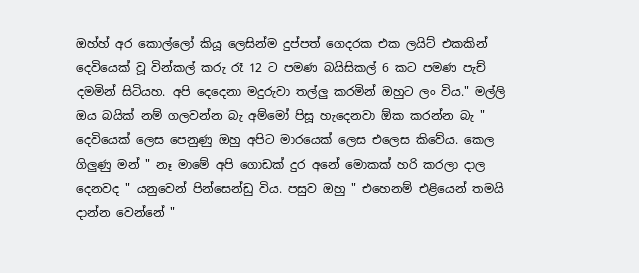ඔහ්හ් අර කොල්ලෝ කියූ ලෙසින්ම දුප්පත් ගෙදරක එක ලයිට් එකකින් දෙවියෙක් වූ වින්කල් කරු රෑ 12 ට පමණ බයිසිකල් 6 කට පමණ පැච් දමමින් සිටියහ. අපි දෙදෙනා මදුරුවා තල්ලු කරමින් ඔහුට ලං විය." මල්ලි ඔය බයික් නම් ගලවන්න බැ අම්මෝ පිසූ හැදෙනවා ඕක කරන්න බැ " දෙවියෙක් ලෙස පෙනුණු ඔහු අපිට මාරයෙක් ලෙස එලෙස කිවේය. කෙල ගිලුණු මන් " නෑ මාමේ අපි ගොඩක් දුර අනේ මොකක් හරි කරලා දාල දෙනවද " යනුවෙන් පින්සෙන්ඩු විය. පසුව ඔහු " එහෙනම් එළියෙන් තමයි දාන්න වෙන්නේ "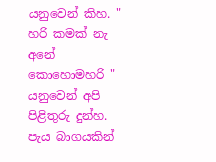යනුවෙන් කිහ. " හරි කමක් නැ අනේ කොහොමහරි " යනුවෙන් අපි පිළිතුරු දුන්හ. පැය බාගයකින්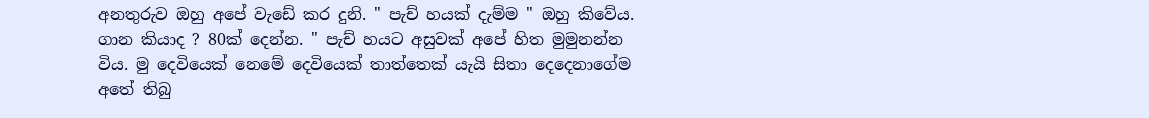අනතුරුව ඔහු අපේ වැඩේ කර දුනි. " පැච් හයක් දැම්ම " ඔහු කිවේය. ගාන කියාද ? 80ක් දෙන්න. " පැච් හයට අසුවක් අපේ හිත මුමුනන්න විය. මු දෙවියෙක් නෙමේ දෙවියෙක් තාත්තෙක් යැයි සිතා දෙදෙනාගේම අතේ තිබු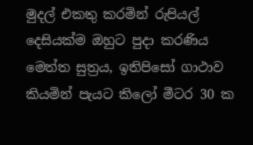මුදල් එකතු කරමින් රුපියල් දෙසියක්ම ඔහුට පුදා කරණිය මෙත්ත සුත්‍රය, ඉතිපිසෝ ගාථාව කියමින් පැයට කිලෝ මීටර 30 ක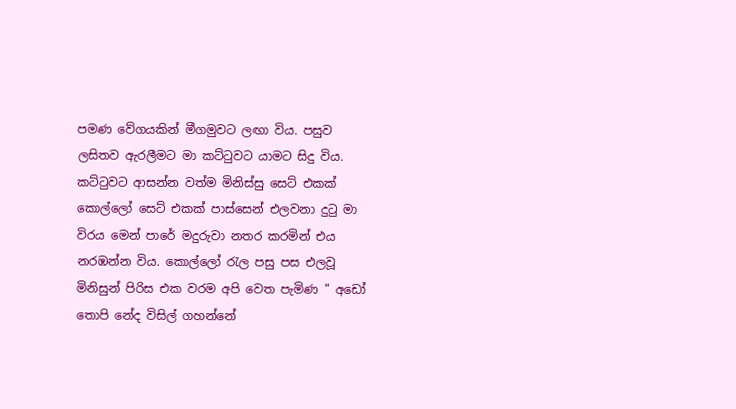පමණ වේගයකින් මීගමුවට ලඟා විය. පසුව ලසිතව ඇරලීමට මා කට්ටුවට යාමට සිදු විය. කට්ටුවට ආසන්න වත්ම මිනිස්සු සෙට් එකක් කොල්ලෝ සෙට් එකක් පාස්සෙන් එලවනා දුටු මා විරය මෙන් පාරේ මදුරුවා නතර කරමින් එය නරඹන්න විය. කොල්ලෝ රැල පසු පස එලවූ මිනිසුන් පිරිස එක වරම අපි වෙත පැමිණ " අඩෝ තොපි නේද විසිල් ගහන්නේ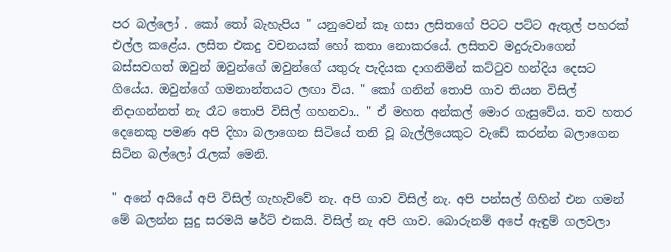පර බල්ලෝ . කෝ තෝ බැහැපිය " යනුවෙන් කෑ ගසා ලසිතගේ පිටට පට්ට ඇතුල් පහරක් එල්ල කළේය. ලසිත එකදු වචනයක් හෝ කතා නොකරයේ. ලසිතව මදුරුවාගෙන් බස්සවගත් ඔවුන් ඔවුන්ගේ ඔවුන්ගේ යතුරු පැදියක දාගනිමින් කට්ටුව හන්දිය දෙසට ගියේය. ඔවුන්ගේ ගමනාන්තයට ලඟා විය. " කෝ ගනින් තොපි ගාව තියන විසිල් නිදාගන්නත් නැ රෑට තොපි විසිල් ගහනවා.. " ඒ මහත අන්කල් මොර ගැසුවේය. තව හතර දෙනෙකු පමණ අපි දිහා බලාගෙන සිටියේ තනි වූ බැල්ලියෙකුට වැඩේ කරන්න බලාගෙන සිටින බල්ලෝ රැලක් මෙනි.

" අනේ අයියේ අපි විසිල් ගැහැව්වේ නැ. අපි ගාව විසිල් නැ. අපි පන්සල් ගිහින් එන ගමන් මේ බලන්න සුදු සරමයි ෂර්ට් එකයි. විසිල් නැ අපි ගාව. බොරුනම් අපේ ඇඳුම් ගලවලා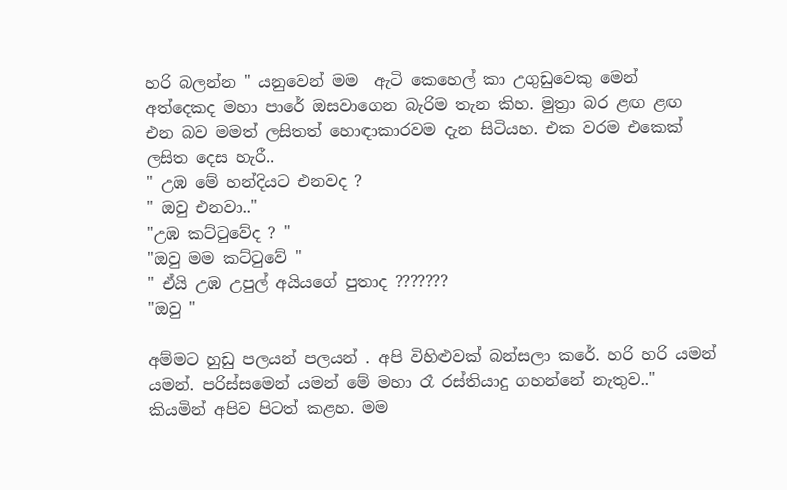හරි බලන්න " යනුවෙන් මම  ඇටි කෙහෙල් කා උගුඩුවෙකු මෙන් අත්දෙකද මහා පාරේ ඔසවාගෙන බැරිම තැන කිහ. මුත්‍රා බර ළඟ ළඟ එන බව මමත් ලසිතත් හොඳාකාරවම දැන සිටියහ. එක වරම එකෙක් ලසිත දෙස හැරී..
" උඹ මේ හන්දියට එනවද ?
" ඔවු එනවා.."
"උඹ කට්ටුවේද ? "
"ඔවු මම කට්ටුවේ "
" ඒයි උඹ උපුල් අයියගේ පුතාද ???????
"ඔවු "

අම්මට හුඩු පලයන් පලයන් . අපි විහිළුවක් බන්සලා කරේ. හරි හරි යමන් යමන්. පරිස්සමෙන් යමන් මේ මහා රෑ රස්තියාදු ගහන්නේ නැතුව.." කියමින් අපිව පිටත් කළහ. මම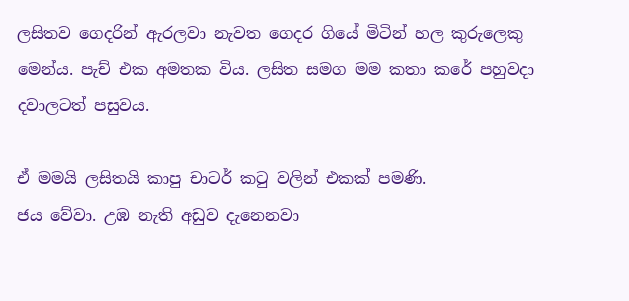ලසිතව ගෙදරින් ඇරලවා නැවත ගෙදර ගියේ මිටින් හල කුරුලෙකු මෙන්ය. පැච් එක අමතක විය. ලසිත සමග මම කතා කරේ පහුවදා දවාලටත් පසුවය.

ඒ මමයි ලසිතයි කාපු චාටර් කටු වලින් එකක් පමණි.
ජය වේවා. උඹ නැති අඩුව දැනෙනවා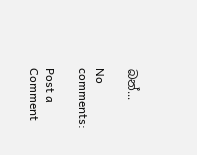බන්...

No comments:

Post a Comment